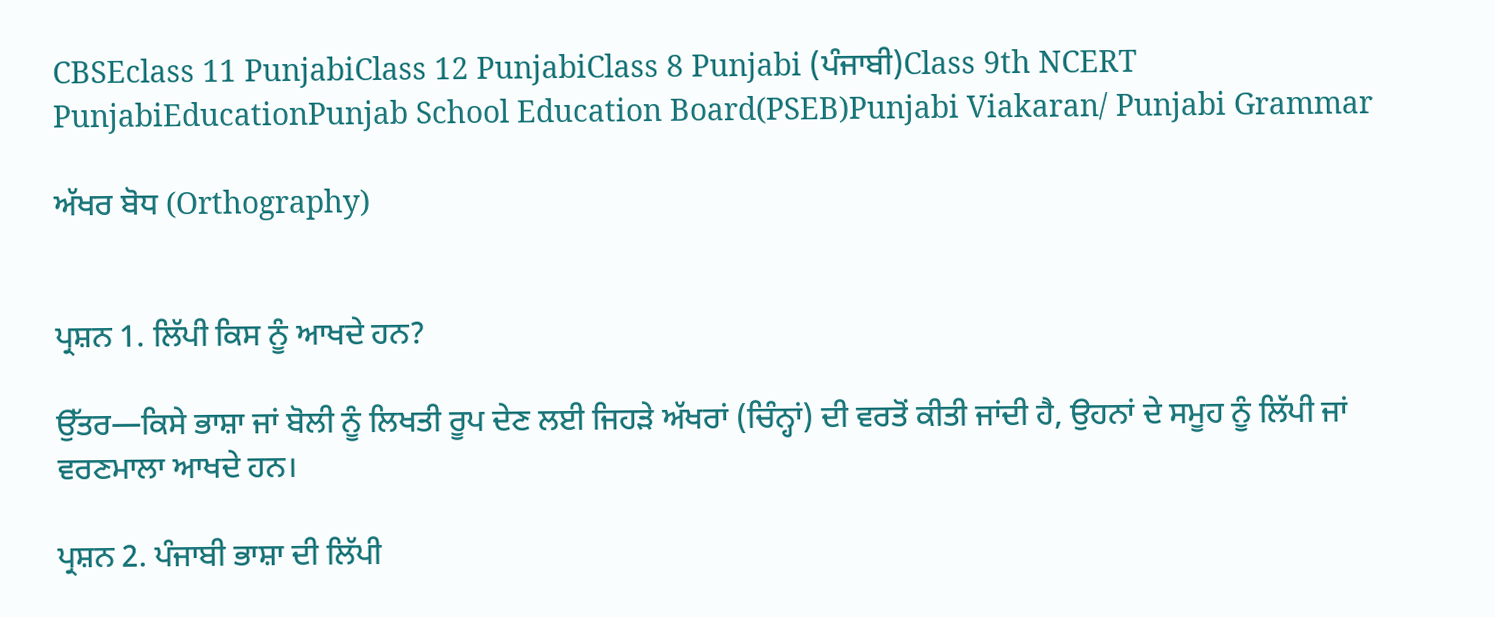CBSEclass 11 PunjabiClass 12 PunjabiClass 8 Punjabi (ਪੰਜਾਬੀ)Class 9th NCERT PunjabiEducationPunjab School Education Board(PSEB)Punjabi Viakaran/ Punjabi Grammar

ਅੱਖਰ ਬੋਧ (Orthography)


ਪ੍ਰਸ਼ਨ 1. ਲਿੱਪੀ ਕਿਸ ਨੂੰ ਆਖਦੇ ਹਨ?

ਉੱਤਰ—ਕਿਸੇ ਭਾਸ਼ਾ ਜਾਂ ਬੋਲੀ ਨੂੰ ਲਿਖਤੀ ਰੂਪ ਦੇਣ ਲਈ ਜਿਹੜੇ ਅੱਖਰਾਂ (ਚਿੰਨ੍ਹਾਂ) ਦੀ ਵਰਤੋਂ ਕੀਤੀ ਜਾਂਦੀ ਹੈ, ਉਹਨਾਂ ਦੇ ਸਮੂਹ ਨੂੰ ਲਿੱਪੀ ਜਾਂ ਵਰਣਮਾਲਾ ਆਖਦੇ ਹਨ।

ਪ੍ਰਸ਼ਨ 2. ਪੰਜਾਬੀ ਭਾਸ਼ਾ ਦੀ ਲਿੱਪੀ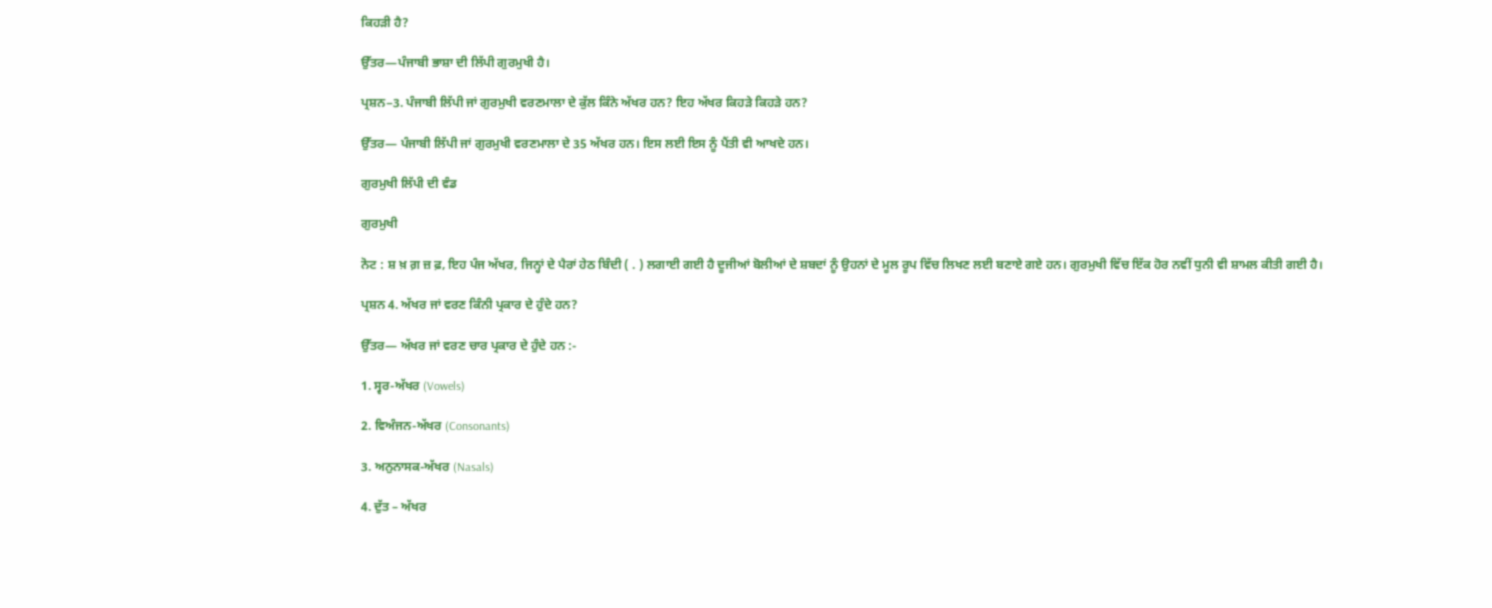ਕਿਹੜੀ ਹੈ?

ਉੱਤਰ—ਪੰਜਾਬੀ ਭਾਸ਼ਾ ਦੀ ਲਿੱਪੀ ਗੁਰਮੁਖੀ ਹੈ।

ਪ੍ਰਸ਼ਨ−3. ਪੰਜਾਬੀ ਲਿੱਪੀ ਜਾਂ ਗੁਰਮੁਖੀ ਵਰਣਮਾਲਾ ਦੇ ਕੁੱਲ ਕਿੰਨੇ ਅੱਖਰ ਹਨ? ਇਹ ਅੱਖਰ ਕਿਹੜੇ ਕਿਹੜੇ ਹਨ?

ਉੱਤਰ— ਪੰਜਾਬੀ ਲਿੱਪੀ ਜਾਂ ਗੁਰਮੁਖੀ ਵਰਣਮਾਲਾ ਦੇ 35 ਅੱਖਰ ਹਨ। ਇਸ ਲਈ ਇਸ ਨੂੰ ਪੈਂਤੀ ਵੀ ਆਖਦੇ ਹਨ।

ਗੁਰਮੁਖੀ ਲਿੱਪੀ ਦੀ ਵੰਡ

ਗੁਰਮੁਖੀ

ਨੋਟ : ਸ਼ ਖ਼ ਗ਼ ਜ਼ ਫ਼, ਇਹ ਪੰਜ ਅੱਖਰ, ਜਿਨ੍ਹਾਂ ਦੇ ਪੈਰਾਂ ਹੇਠ ਬਿੰਦੀ ( . ) ਲਗਾਈ ਗਈ ਹੈ ਦੂਜੀਆਂ ਬੋਲੀਆਂ ਦੇ ਸ਼ਬਦਾਂ ਨੂੰ ਉਹਨਾਂ ਦੇ ਮੂਲ ਰੂਪ ਵਿੱਚ ਲਿਖਣ ਲਈ ਬਣਾਏ ਗਏ ਹਨ। ਗੁਰਮੁਖੀ ਵਿੱਚ ਇੱਕ ਹੋਰ ਨਵੀਂ ਧੁਨੀ ਵੀ ਸ਼ਾਮਲ ਕੀਤੀ ਗਈ ਹੈ।

ਪ੍ਰਸ਼ਨ 4. ਅੱਖਰ ਜਾਂ ਵਰਣ ਕਿੰਨੀ ਪ੍ਰਕਾਰ ਦੇ ਹੁੰਦੇ ਹਨ?

ਉੱਤਰ— ਅੱਖਰ ਜਾਂ ਵਰਣ ਚਾਰ ਪ੍ਰਕਾਰ ਦੇ ਹੁੰਦੇ ਹਨ :-

1. ਸ੍ਵਰ-ਅੱਖਰ (Vowels)

2. ਵਿਅੰਜਨ-ਅੱਖਰ (Consonants)

3. ਅਨੁਨਾਸਕ-ਅੱਖਰ (Nasals)

4. ਦੁੱਤ – ਅੱਖਰ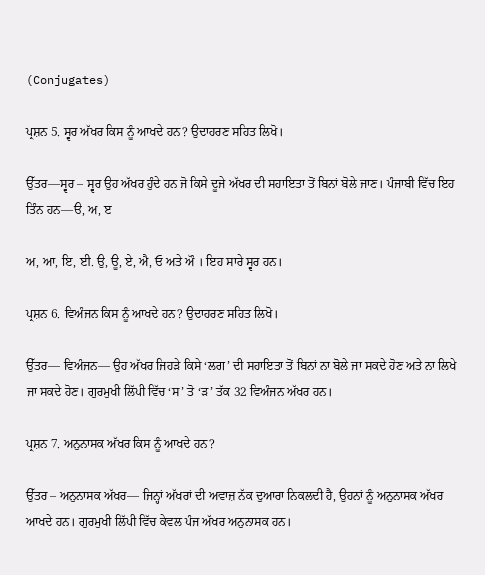(Conjugates)

ਪ੍ਰਸ਼ਨ 5. ਸ੍ਵਰ ਅੱਖਰ ਕਿਸ ਨੂੰ ਆਖਦੇ ਹਨ? ਉਦਾਹਰਣ ਸਹਿਤ ਲਿਖੋ।

ਉੱਤਰ—ਸ੍ਵਰ – ਸ੍ਵਰ ਉਹ ਅੱਖਰ ਹੁੰਦੇ ਹਨ ਜੋ ਕਿਸੇ ਦੂਜੇ ਅੱਖਰ ਦੀ ਸਹਾਇਤਾ ਤੋਂ ਬਿਨਾਂ ਬੋਲੇ ਜਾਣ। ਪੰਜਾਬੀ ਵਿੱਚ ਇਹ ਤਿੰਨ ਹਨ—ੳ, ਅ, ੲ

ਅ, ਆ, ਇ, ਈ. ਉ, ਊ, ਏ, ਐ, ਓ ਅਤੇ ਔ । ਇਹ ਸਾਰੇ ਸ੍ਵਰ ਹਨ।

ਪ੍ਰਸ਼ਨ 6. ਵਿਅੰਜਨ ਕਿਸ ਨੂੰ ਆਖਦੇ ਹਨ? ਉਦਾਹਰਣ ਸਹਿਤ ਲਿਖੋ।

ਉੱਤਰ— ਵਿਅੰਜਨ— ਉਹ ਅੱਖਰ ਜਿਹੜੇ ਕਿਸੇ ‘ਲਗ’ ਦੀ ਸਹਾਇਤਾ ਤੋਂ ਬਿਨਾਂ ਨਾ ਬੋਲੇ ਜਾ ਸਕਦੇ ਹੋਣ ਅਤੇ ਨਾ ਲਿਖੇ ਜਾ ਸਕਦੇ ਹੋਣ। ਗੁਰਮੁਖੀ ਲਿੱਪੀ ਵਿੱਚ ‘ਸ’ ਤੋ ‘ੜ’ ਤੱਕ 32 ਵਿਅੰਜਨ ਅੱਖਰ ਹਨ।

ਪ੍ਰਸ਼ਨ 7. ਅਨੁਨਾਸਕ ਅੱਖਰ ਕਿਸ ਨੂੰ ਆਖਦੇ ਹਨ?

ਉੱਤਰ – ਅਨੁਨਾਸਕ ਅੱਖਰ— ਜਿਨ੍ਹਾਂ ਅੱਖਰਾਂ ਦੀ ਅਵਾਜ਼ ਨੱਕ ਦੁਆਰਾ ਨਿਕਲਦੀ ਹੈ, ਉਹਨਾਂ ਨੂੰ ਅਨੁਨਾਸਕ ਅੱਖਰ ਆਖਦੇ ਹਨ। ਗੁਰਮੁਖੀ ਲਿੱਪੀ ਵਿੱਚ ਕੇਵਲ ਪੰਜ ਅੱਖਰ ਅਨੁਨਾਸਕ ਹਨ।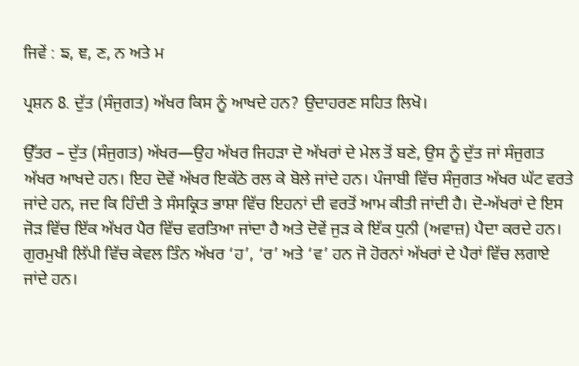ਜਿਵੇਂ : ਙ, ਞ, ਣ, ਨ ਅਤੇ ਮ

ਪ੍ਰਸ਼ਨ 8. ਦੁੱਤ (ਸੰਜੁਗਤ) ਅੱਖਰ ਕਿਸ ਨੂੰ ਆਖਦੇ ਹਨ? ਉਦਾਹਰਣ ਸਹਿਤ ਲਿਖੋ।

ਉੱਤਰ – ਦੁੱਤ (ਸੰਜੁਗਤ) ਅੱਖਰ—ਉਹ ਅੱਖਰ ਜਿਹੜਾ ਦੋ ਅੱਖਰਾਂ ਦੇ ਮੇਲ ਤੋਂ ਬਣੇ, ਉਸ ਨੂੰ ਦੁੱਤ ਜਾਂ ਸੰਜੁਗਤ ਅੱਖਰ ਆਖਦੇ ਹਨ। ਇਹ ਦੋਵੇਂ ਅੱਖਰ ਇਕੱਠੇ ਰਲ ਕੇ ਬੋਲੇ ਜਾਂਦੇ ਹਨ। ਪੰਜਾਬੀ ਵਿੱਚ ਸੰਜੁਗਤ ਅੱਖਰ ਘੱਟ ਵਰਤੇ ਜਾਂਦੇ ਹਨ, ਜਦ ਕਿ ਹਿੰਦੀ ਤੇ ਸੰਸਕ੍ਰਿਤ ਭਾਸ਼ਾ ਵਿੱਚ ਇਹਨਾਂ ਦੀ ਵਰਤੋਂ ਆਮ ਕੀਤੀ ਜਾਂਦੀ ਹੈ। ਦੋ-ਅੱਖਰਾਂ ਦੇ ਇਸ ਜੋੜ ਵਿੱਚ ਇੱਕ ਅੱਖਰ ਪੈਰ ਵਿੱਚ ਵਰਤਿਆ ਜਾਂਦਾ ਹੈ ਅਤੇ ਦੋਵੇਂ ਜੁੜ ਕੇ ਇੱਕ ਧੁਨੀ (ਅਵਾਜ਼) ਪੈਦਾ ਕਰਦੇ ਹਨ। ਗੁਰਮੁਖੀ ਲਿੱਪੀ ਵਿੱਚ ਕੇਵਲ ਤਿੰਨ ਅੱਖਰ ‘ਹ’, ‘ਰ’ ਅਤੇ ‘ਵ’ ਹਨ ਜੋ ਹੋਰਨਾਂ ਅੱਖਰਾਂ ਦੇ ਪੈਰਾਂ ਵਿੱਚ ਲਗਾਏ ਜਾਂਦੇ ਹਨ।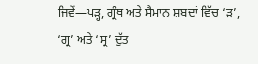ਜਿਵੇਂ—ਪੜ੍ਹ, ਗ੍ਰੰਥ ਅਤੇ ਸੈਮਾਨ ਸ਼ਬਦਾਂ ਵਿੱਚ ‘ੜ’, ‘ਗ੍ਰ’ ਅਤੇ ‘ਸ੍ਰ’ ਦੁੱਤ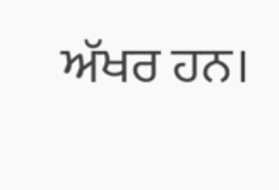ਅੱਖਰ ਹਨ।